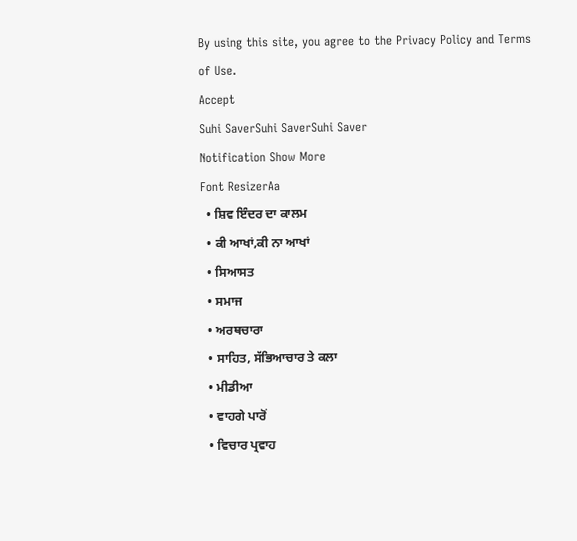By using this site, you agree to the Privacy Policy and Terms of Use.
Accept
Suhi SaverSuhi SaverSuhi Saver
Notification Show More
Font ResizerAa
  • ਸ਼ਿਵ ਇੰਦਰ ਦਾ ਕਾਲਮ
  • ਕੀ ਆਖਾਂ,ਕੀ ਨਾ ਆਖਾਂ
  • ਸਿਆਸਤ
  • ਸਮਾਜ
  • ਅਰਥਚਾਰਾ
  • ਸਾਹਿਤ, ਸੱਭਿਆਚਾਰ ਤੇ ਕਲਾ
  • ਮੀਡੀਆ
  • ਵਾਹਗੇ ਪਾਰੋਂ
  • ਵਿਚਾਰ ਪ੍ਰਵਾਹ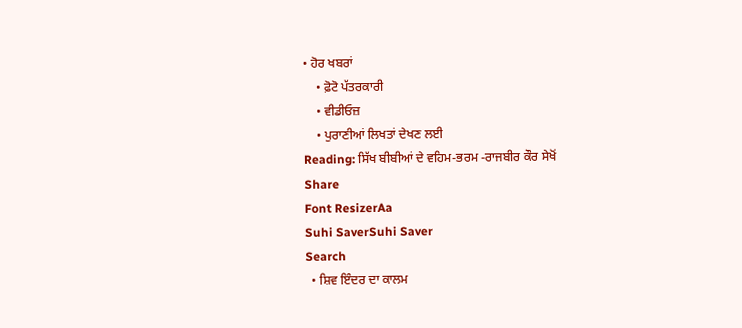• ਹੋਰ ਖਬਰਾਂ
    • ਫ਼ੋਟੋ ਪੱਤਰਕਾਰੀ
    • ਵੀਡੀਓਜ਼
    • ਪੁਰਾਣੀਆਂ ਲਿਖਤਾਂ ਦੇਖਣ ਲਈ
Reading: ਸਿੱਖ ਬੀਬੀਆਂ ਦੇ ਵਹਿਮ-ਭਰਮ -ਰਾਜਬੀਰ ਕੌਰ ਸੇਖੋਂ
Share
Font ResizerAa
Suhi SaverSuhi Saver
Search
  • ਸ਼ਿਵ ਇੰਦਰ ਦਾ ਕਾਲਮ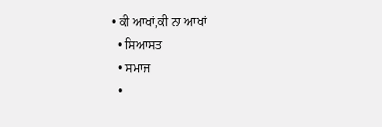• ਕੀ ਆਖਾਂ,ਕੀ ਨਾ ਆਖਾਂ
  • ਸਿਆਸਤ
  • ਸਮਾਜ
  •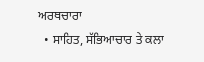ਅਰਥਚਾਰਾ
  • ਸਾਹਿਤ, ਸੱਭਿਆਚਾਰ ਤੇ ਕਲਾ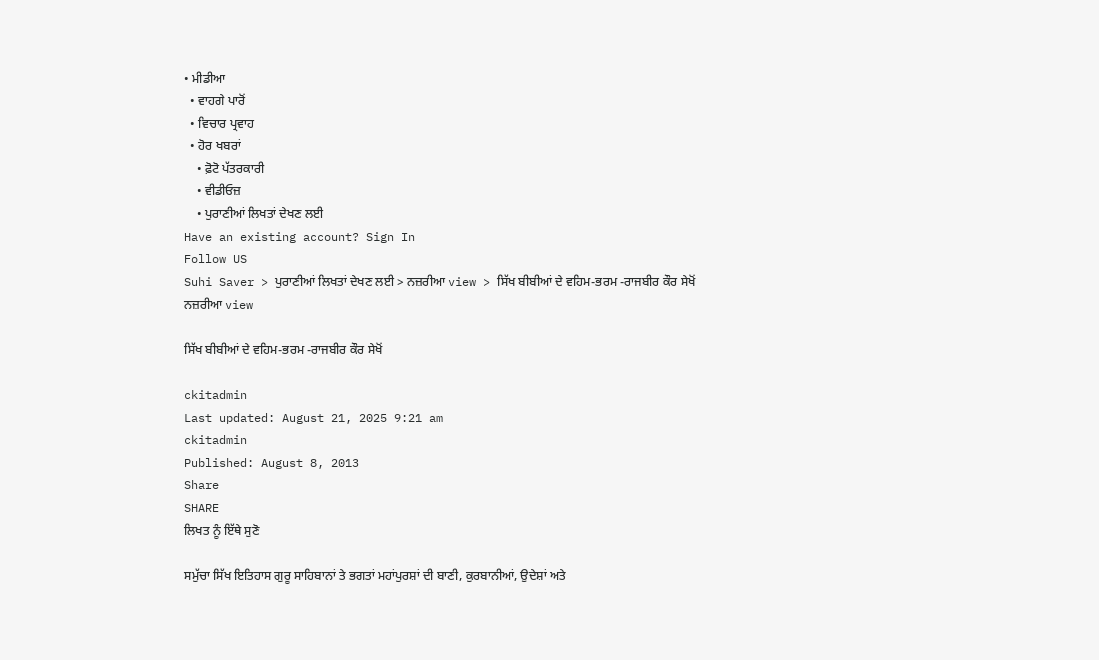• ਮੀਡੀਆ
  • ਵਾਹਗੇ ਪਾਰੋਂ
  • ਵਿਚਾਰ ਪ੍ਰਵਾਹ
  • ਹੋਰ ਖਬਰਾਂ
    • ਫ਼ੋਟੋ ਪੱਤਰਕਾਰੀ
    • ਵੀਡੀਓਜ਼
    • ਪੁਰਾਣੀਆਂ ਲਿਖਤਾਂ ਦੇਖਣ ਲਈ
Have an existing account? Sign In
Follow US
Suhi Saver > ਪੁਰਾਣੀਆਂ ਲਿਖਤਾਂ ਦੇਖਣ ਲਈ > ਨਜ਼ਰੀਆ view > ਸਿੱਖ ਬੀਬੀਆਂ ਦੇ ਵਹਿਮ-ਭਰਮ -ਰਾਜਬੀਰ ਕੌਰ ਸੇਖੋਂ
ਨਜ਼ਰੀਆ view

ਸਿੱਖ ਬੀਬੀਆਂ ਦੇ ਵਹਿਮ-ਭਰਮ -ਰਾਜਬੀਰ ਕੌਰ ਸੇਖੋਂ

ckitadmin
Last updated: August 21, 2025 9:21 am
ckitadmin
Published: August 8, 2013
Share
SHARE
ਲਿਖਤ ਨੂੰ ਇੱਥੇ ਸੁਣੋ

ਸਮੁੱਚਾ ਸਿੱਖ ਇਤਿਹਾਸ ਗੁਰੂ ਸਾਹਿਬਾਨਾਂ ਤੇ ਭਗਤਾਂ ਮਹਾਂਪੁਰਸ਼ਾਂ ਦੀ ਬਾਣੀ, ਕੁਰਬਾਨੀਆਂ, ਉਦੇਸ਼ਾਂ ਅਤੇ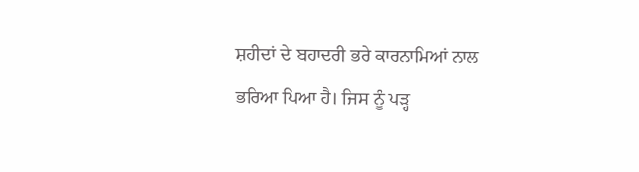ਸ਼ਹੀਦਾਂ ਦੇ ਬਹਾਦਰੀ ਭਰੇ ਕਾਰਨਾਮਿਆਂ ਨਾਲ ਭਰਿਆ ਪਿਆ ਹੈ। ਜਿਸ ਨੂੰ ਪੜ੍ਹ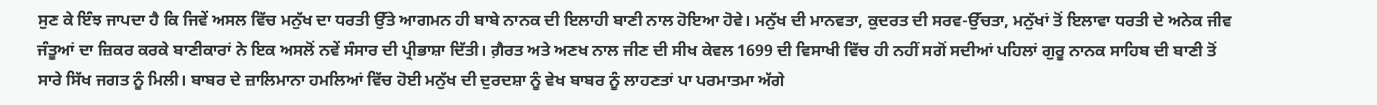ਸੁਣ ਕੇ ਇੰਝ ਜਾਪਦਾ ਹੈ ਕਿ ਜਿਵੇਂ ਅਸਲ ਵਿੱਚ ਮਨੁੱਖ ਦਾ ਧਰਤੀ ਉੱਤੇ ਆਗਮਨ ਹੀ ਬਾਬੇ ਨਾਨਕ ਦੀ ਇਲਾਹੀ ਬਾਣੀ ਨਾਲ ਹੋਇਆ ਹੋਵੇ। ਮਨੁੱਖ ਦੀ ਮਾਨਵਤਾ, ਕੁਦਰਤ ਦੀ ਸਰਵ-ਉੱਚਤਾ, ਮਨੁੱਖਾਂ ਤੋਂ ਇਲਾਵਾ ਧਰਤੀ ਦੇ ਅਨੇਕ ਜੀਵ ਜੰਤੂਆਂ ਦਾ ਜ਼ਿਕਰ ਕਰਕੇ ਬਾਣੀਕਾਰਾਂ ਨੇ ਇਕ ਅਸਲੋਂ ਨਵੇਂ ਸੰਸਾਰ ਦੀ ਪ੍ਰੀਭਾਸ਼ਾ ਦਿੱਤੀ। ਗ਼ੈਰਤ ਅਤੇ ਅਣਖ ਨਾਲ ਜੀਣ ਦੀ ਸੀਖ ਕੇਵਲ 1699 ਦੀ ਵਿਸਾਖੀ ਵਿੱਚ ਹੀ ਨਹੀਂ ਸਗੋਂ ਸਦੀਆਂ ਪਹਿਲਾਂ ਗੁਰੂ ਨਾਨਕ ਸਾਹਿਬ ਦੀ ਬਾਣੀ ਤੋਂ ਸਾਰੇ ਸਿੱਖ ਜਗਤ ਨੂੰ ਮਿਲੀ। ਬਾਬਰ ਦੇ ਜ਼ਾਲਿਮਾਨਾ ਹਮਲਿਆਂ ਵਿੱਚ ਹੋਈ ਮਨੁੱਖ ਦੀ ਦੁਰਦਸ਼ਾ ਨੂੰ ਵੇਖ ਬਾਬਰ ਨੂੰ ਲਾਹਣਤਾਂ ਪਾ ਪਰਮਾਤਮਾ ਅੱਗੇ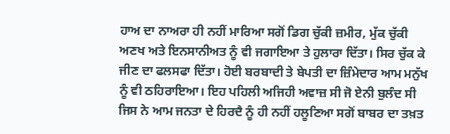ਹਾਅ ਦਾ ਨਾਅਰਾ ਹੀ ਨਹੀਂ ਮਾਰਿਆ ਸਗੋਂ ਡਿਗ ਚੁੱਕੀ ਜ਼ਮੀਰ, ਮੁੱਕ ਚੁੱਕੀ ਅਣਖ ਅਤੇ ਇਨਸਾਨੀਅਤ ਨੂੰ ਵੀ ਜਗਾਇਆ ਤੇ ਹੁਲਾਰਾ ਦਿੱਤਾ। ਸਿਰ ਚੁੱਕ ਕੇ ਜੀਣ ਦਾ ਫਲਸਫਾ ਦਿੱਤਾ। ਹੋਈ ਬਰਬਾਦੀ ਤੇ ਬੇਪਤੀ ਦਾ ਜ਼ਿੰਮੇਦਾਰ ਆਮ ਮਨੁੱਖ ਨੂੰ ਵੀ ਠਹਿਰਾਇਆ। ਇਹ ਪਹਿਲੀ ਅਜਿਹੀ ਅਵਾਜ਼ ਸੀ ਜੋ ਏਨੀ ਬੁਲੰਦ ਸੀ ਜਿਸ ਨੇ ਆਮ ਜਨਤਾ ਦੇ ਹਿਰਦੈ ਨੂੰ ਹੀ ਨਹੀਂ ਹਲੂਣਿਆ ਸਗੋਂ ਬਾਬਰ ਦਾ ਤਖ਼ਤ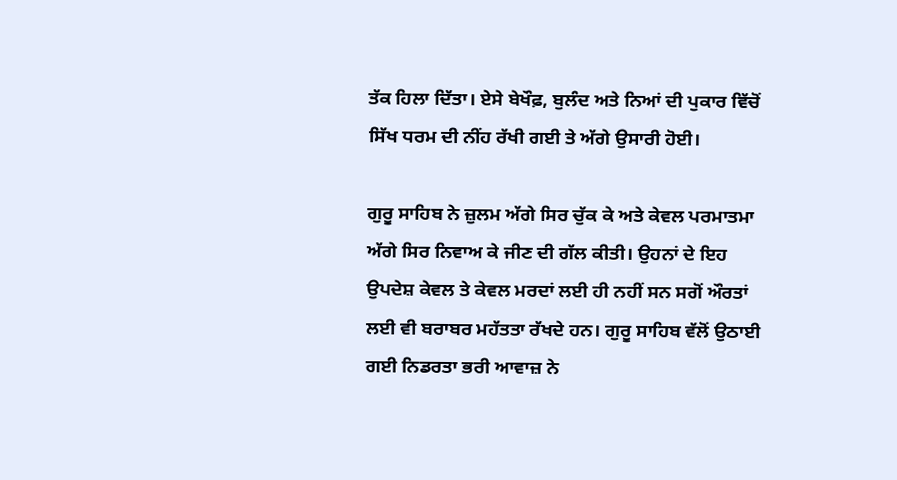ਤੱਕ ਹਿਲਾ ਦਿੱਤਾ। ਏਸੇ ਬੇਖੌਫ਼, ਬੁਲੰਦ ਅਤੇ ਨਿਆਂ ਦੀ ਪੁਕਾਰ ਵਿੱਚੋਂ ਸਿੱਖ ਧਰਮ ਦੀ ਨੀਂਹ ਰੱਖੀ ਗਈ ਤੇ ਅੱਗੇ ਉਸਾਰੀ ਹੋਈ।

ਗੁਰੂ ਸਾਹਿਬ ਨੇ ਜ਼ੁਲਮ ਅੱਗੇ ਸਿਰ ਚੁੱਕ ਕੇ ਅਤੇ ਕੇਵਲ ਪਰਮਾਤਮਾ ਅੱਗੇ ਸਿਰ ਨਿਵਾਅ ਕੇ ਜੀਣ ਦੀ ਗੱਲ ਕੀਤੀ। ਉਹਨਾਂ ਦੇ ਇਹ ਉਪਦੇਸ਼ ਕੇਵਲ ਤੇ ਕੇਵਲ ਮਰਦਾਂ ਲਈ ਹੀ ਨਹੀਂ ਸਨ ਸਗੋਂ ਔਰਤਾਂ ਲਈ ਵੀ ਬਰਾਬਰ ਮਹੱਤਤਾ ਰੱਖਦੇ ਹਨ। ਗੁਰੂ ਸਾਹਿਬ ਵੱਲੋਂ ਉਠਾਈ ਗਈ ਨਿਡਰਤਾ ਭਰੀ ਆਵਾਜ਼ ਨੇ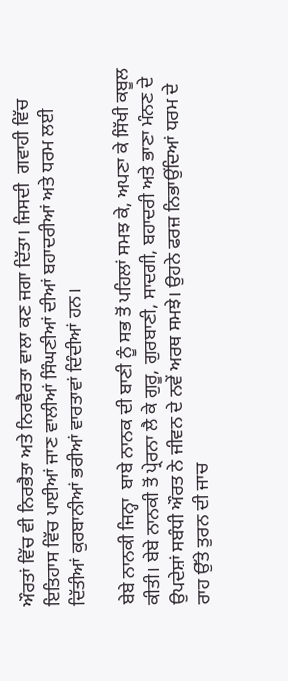ਔਰਤਾਂ ਵਿੱਚ ਵੀ ਨਿਰਭੈਤਾ ਅਤੇ ਨਿਰਵੈਰਤਾ ਵਾਲਾ ਕਣ ਜਗਾ ਦਿੱਤਾ। ਜਿਸਦੀ  ਗਵਾਹੀ ਵਿੱਚ ਇਤਿਹਾਸ ਵਿੱਚ ਪਾਈਆਂ ਜਾਣ ਵਾਲੀਆਂ ਸਿੰਘਣੀਆਂ ਦੀਆਂ ਬਹਾਦਰੀਆਂ ਅਤੇ ਧਰਮ ਲਈ ਦਿੱਤੀਆਂ ਕੁਰਬਾਨੀਆਂ ਭਰੀਆਂ ਵਾਰਤਾਵਾਂ ਦਿੰਦੀਆਂ ਹਨ।

ਬੇਬੇ ਨਾਨਕੀ ਜਿਨ੍ਹਾ  ਬਾਬੇ ਨਾਨਕ ਦੀ ਬਾਣੀ ਨੂੰ ਸਭ ਤੋਂ ਪਹਿਲਾਂ ਸਮਝ ਕੇ, ਅਪਣਾ ਕੇ ਸਿੱਖੀ ਕਬੂਲ ਕੀਤੀ। ਬੇਬੇ ਨਾਨਕੀ ਤੋਂ ਪ੍ਰੇਰਨਾ ਲੈ ਕੇ ਗੁਰੂ, ਗੁਰਬਾਣੀ, ਸਾਦਗੀ, ਬਹਾਦਰੀ ਅਤੇ ਭਾਣਾ ਮੰਨਣ ਦੇ ਉਪਦੇਸ਼ਾਂ ਸਬੰਧੀ ਔਰਤ ਨੇ ਜੀਵਨ ਦੇ ਨਵੇਂ ਅਰਥ ਸਮਝੇ। ਉਹਨੇ ਫਰਜ਼ ਨਿਭਾਉਂਦਿਆਂ ਧਰਮ ਦੇ ਰਾਹ ਉੱਤੇ ਤੁਰਨ ਦੀ ਜਾਚ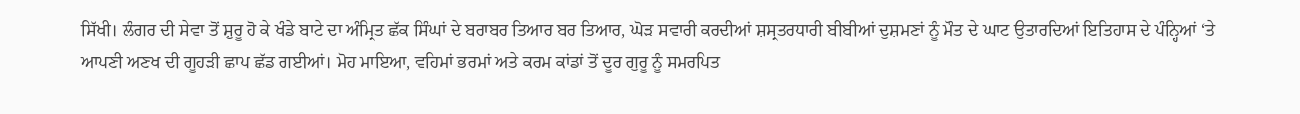ਸਿੱਖੀ। ਲੰਗਰ ਦੀ ਸੇਵਾ ਤੋਂ ਸ਼ੁਰੂ ਹੋ ਕੇ ਖੰਡੇ ਬਾਟੇ ਦਾ ਅੰਮ੍ਰਿਤ ਛੱਕ ਸਿੰਘਾਂ ਦੇ ਬਰਾਬਰ ਤਿਆਰ ਬਰ ਤਿਆਰ, ਘੋੜ ਸਵਾਰੀ ਕਰਦੀਆਂ ਸ਼ਸ੍ਰਤਰਧਾਰੀ ਬੀਬੀਆਂ ਦੁਸ਼ਮਣਾਂ ਨੂੰ ਮੌਤ ਦੇ ਘਾਟ ਉਤਾਰਦਿਆਂ ਇਤਿਹਾਸ ਦੇ ਪੰਨ੍ਹਿਆਂ ‘ਤੇ ਆਪਣੀ ਅਣਖ ਦੀ ਗੂਹੜੀ ਛਾਪ ਛੱਡ ਗਈਆਂ। ਮੋਹ ਮਾਇਆ, ਵਹਿਮਾਂ ਭਰਮਾਂ ਅਤੇ ਕਰਮ ਕਾਂਡਾਂ ਤੋਂ ਦੂਰ ਗੁਰੂ ਨੂੰ ਸਮਰਪਿਤ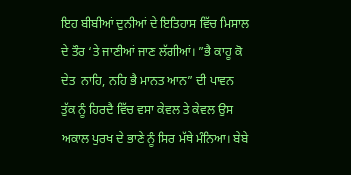ਇਹ ਬੀਬੀਆਂ ਦੁਨੀਆਂ ਦੇ ਇਤਿਹਾਸ ਵਿੱਚ ਮਿਸਾਲ ਦੇ ਤੌਰ ‘ਤੇ ਜਾਣੀਆਂ ਜਾਣ ਲੱਗੀਆਂ। ”ਭੈ ਕਾਹੂ ਕੋ ਦੇਤ  ਨਾਹਿ, ਨਹਿ ਭੈ ਮਾਨਤ ਆਨ” ਦੀ ਪਾਵਨ ਤੁੱਕ ਨੂੰ ਹਿਰਦੈ ਵਿੱਚ ਵਸਾ ਕੇਵਲ ਤੇ ਕੇਵਲ ਉਸ ਅਕਾਲ ਪੁਰਖ ਦੇ ਭਾਣੇ ਨੂੰ ਸਿਰ ਮੱਥੇ ਮੰਨਿਆ। ਬੇਬੇ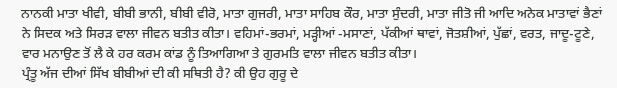ਨਾਨਕੀ ਮਾਤਾ ਖੀਵੀ, ਬੀਬੀ ਭਾਨੀ, ਬੀਬੀ ਵੀਰੋ, ਮਾਤਾ ਗੁਜਰੀ, ਮਾਤਾ ਸਾਹਿਬ ਕੌਰ, ਮਾਤਾ ਸੁੰਦਰੀ, ਮਾਤਾ ਜੀਤੋ ਜੀ ਆਦਿ ਅਨੇਕ ਮਾਤਾਵਾਂ ਭੈਣਾਂ ਨੇ ਸਿਦਕ ਅਤੇ ਸਿਰੜ ਵਾਲਾ ਜੀਵਨ ਬਤੀਤ ਕੀਤਾ। ਵਹਿਮਾਂ-ਭਰਮਾਂ, ਮੜ੍ਹੀਆਂ -ਮਸਾਣਾਂ, ਪੱਕੀਆਂ ਥਾਵਾਂ, ਜੋਤਸ਼ੀਆਂ, ਪੁੱਛਾਂ, ਵਰਤ, ਜਾਦੂ-ਟੂਣੇ, ਵਾਰ ਮਨਾਉਣ ਤੋਂ ਲੈ ਕੇ ਹਰ ਕਰਮ ਕਾਂਡ ਨੂੰ ਤਿਆਗਿਆ ਤੇ ਗੁਰਮਤਿ ਵਾਲਾ ਜੀਵਨ ਬਤੀਤ ਕੀਤਾ।
ਪ੍ਰੰਤੂ ਅੱਜ ਦੀਆਂ ਸਿੱਖ ਬੀਬੀਆਂ ਦੀ ਕੀ ਸਥਿਤੀ ਹੈ? ਕੀ ਉਹ ਗੁਰੂ ਦੇ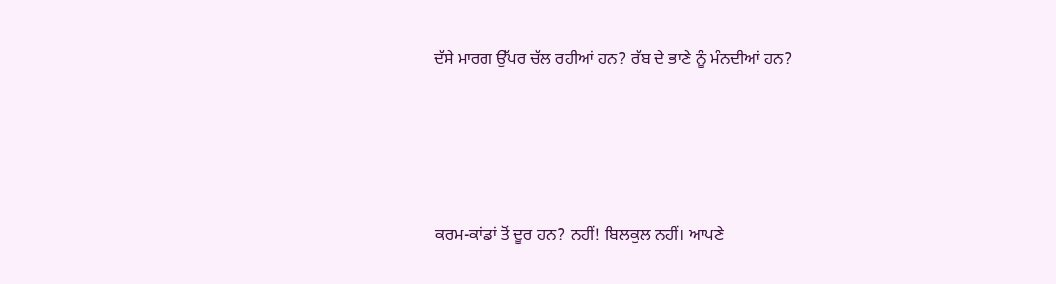ਦੱਸੇ ਮਾਰਗ ਉੱਪਰ ਚੱਲ ਰਹੀਆਂ ਹਨ? ਰੱਬ ਦੇ ਭਾਣੇ ਨੂੰ ਮੰਨਦੀਆਂ ਹਨ?







ਕਰਮ-ਕਾਂਡਾਂ ਤੋਂ ਦੂਰ ਹਨ? ਨਹੀਂ! ਬਿਲਕੁਲ ਨਹੀਂ। ਆਪਣੇ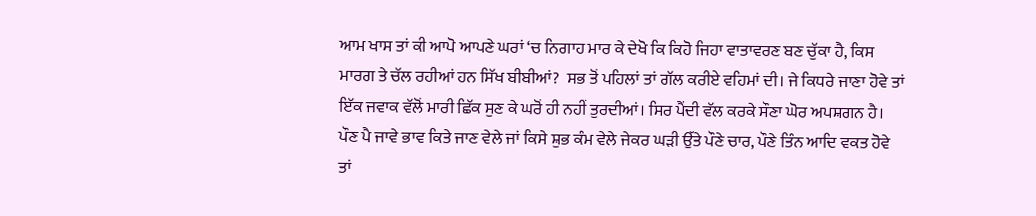ਆਮ ਖਾਸ ਤਾਂ ਕੀ ਆਪੋ ਆਪਣੇ ਘਰਾਂ ‘ਚ ਨਿਗਾਹ ਮਾਰ ਕੇ ਦੇਖੋ ਕਿ ਕਿਹੋ ਜਿਹਾ ਵਾਤਾਵਰਣ ਬਣ ਚੁੱਕਾ ਹੈ, ਕਿਸ ਮਾਰਗ ਤੇ ਚੱਲ ਰਹੀਆਂ ਹਨ ਸਿੱਖ ਬੀਬੀਆਂ?  ਸਭ ਤੋਂ ਪਹਿਲਾਂ ਤਾਂ ਗੱਲ ਕਰੀਏ ਵਹਿਮਾਂ ਦੀ। ਜੇ ਕਿਧਰੇ ਜਾਣਾ ਹੋਵੇ ਤਾਂ ਇੱਕ ਜਵਾਕ ਵੱਲੋਂ ਮਾਰੀ ਛਿੱਕ ਸੁਣ ਕੇ ਘਰੋਂ ਹੀ ਨਹੀਂ ਤੁਰਦੀਆਂ। ਸਿਰ ਪੈਂਦੀ ਵੱਲ ਕਰਕੇ ਸੌਣਾ ਘੋਰ ਅਪਸ਼ਗਨ ਹੈ। ਪੌਣ ਪੈ ਜਾਵੇ ਭਾਵ ਕਿਤੇ ਜਾਣ ਵੇਲੇ ਜਾਂ ਕਿਸੇ ਸ਼ੁਭ ਕੰਮ ਵੇਲੇ ਜੇਕਰ ਘੜੀ ਉੱਤੇ ਪੌਣੇ ਚਾਰ, ਪੌਣੇ ਤਿੰਨ ਆਦਿ ਵਕਤ ਹੋਵੇ ਤਾਂ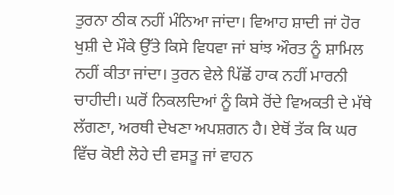ਤੁਰਨਾ ਠੀਕ ਨਹੀਂ ਮੰਨਿਆ ਜਾਂਦਾ। ਵਿਆਹ ਸ਼ਾਦੀ ਜਾਂ ਹੋਰ ਖੁਸ਼ੀ ਦੇ ਮੌਕੇ ਉੱਤੇ ਕਿਸੇ ਵਿਧਵਾ ਜਾਂ ਬਾਂਝ ਔਰਤ ਨੂੰ ਸ਼ਾਮਿਲ ਨਹੀਂ ਕੀਤਾ ਜਾਂਦਾ। ਤੁਰਨ ਵੇਲੇ ਪਿੱਛੋਂ ਹਾਕ ਨਹੀਂ ਮਾਰਨੀ ਚਾਹੀਦੀ। ਘਰੋਂ ਨਿਕਲਦਿਆਂ ਨੂੰ ਕਿਸੇ ਰੋਂਦੇ ਵਿਅਕਤੀ ਦੇ ਮੱਥੇ ਲੱਗਣਾ, ਅਰਥੀ ਦੇਖਣਾ ਅਪਸ਼ਗਨ ਹੈ। ਏਥੋਂ ਤੱਕ ਕਿ ਘਰ ਵਿੱਚ ਕੋਈ ਲੋਹੇ ਦੀ ਵਸਤੂ ਜਾਂ ਵਾਹਨ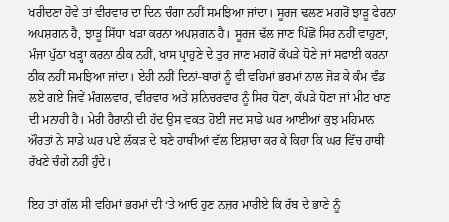ਖਰੀਦਣਾ ਹੋਵੇ ਤਾਂ ਵੀਰਵਾਰ ਦਾ ਦਿਨ ਚੰਗਾ ਨਹੀਂ ਸਮਝਿਆ ਜਾਂਦਾ। ਸੂਰਜ ਢਲਣ ਮਗਰੋਂ ਝਾੜੂ ਫੇਰਨਾ ਅਪਸ਼ਗਨ ਹੈ, ਝਾੜੂ ਸਿੱਧਾ ਖੜਾ ਕਰਨਾ ਅਪਸ਼ਗਨ ਹੈ। ਸੂਰਜ ਢੱਲ ਜਾਣ ਪਿੱਛੋਂ ਸਿਰ ਨਹੀਂ ਵਾਹੁਣਾ, ਮੰਜਾ ਪੁੱਠਾ ਖੜ੍ਹਾ ਕਰਨਾ ਠੀਕ ਨਹੀਂ, ਖਾਸ ਪ੍ਰਾਹੁਣੇ ਦੇ ਤੁਰ ਜਾਣ ਮਗਰੋਂ ਕੱਪੜੇ ਧੋਣੇ ਜਾਂ ਸਫਾਈ ਕਰਨਾ ਠੀਕ ਨਹੀਂ ਸਮਝਿਆ ਜਾਂਦਾ। ਏਹੀ ਨਹੀਂ ਦਿਨਾਂ-ਬਾਰਾਂ ਨੂੰ ਵੀ ਵਹਿਮਾਂ ਭਰਮਾਂ ਨਾਲ ਜੋੜ ਕੇ ਕੰਮ ਵੰਡ ਲਏ ਗਏ ਜਿਵੇਂ ਮੰਗਲਵਾਰ, ਵੀਰਵਾਰ ਅਤੇ ਸ਼ਨਿਚਰਵਾਰ ਨੂੰ ਸਿਰ ਧੋਣਾ, ਕੱਪੜੇ ਧੋਣਾ ਜਾਂ ਮੀਟ ਖਾਣ ਦੀ ਮਨਾਹੀ ਹੈ। ਮੇਰੀ ਹੈਰਾਨੀ ਦੀ ਹੱਦ ਉਸ ਵਕਤ ਹੋਈ ਜਦ ਸਾਡੇ ਘਰ ਆਈਆਂ ਕੁਝ ਮਹਿਮਾਨ ਔਰਤਾਂ ਨੇ ਸਾਡੇ ਘਰ ਪਏ ਲੱਕੜ ਦੇ ਬਣੇ ਹਾਥੀਆਂ ਵੱਲ ਇਸ਼ਾਰਾ ਕਰ ਕੇ ਕਿਹਾ ਕਿ ਘਰ ਵਿੱਚ ਹਾਥੀ ਰੱਖਣੇ ਚੰਗੇ ਨਹੀਂ ਹੁੰਦੇ।

ਇਹ ਤਾਂ ਗੱਲ ਸੀ ਵਹਿਮਾਂ ਭਰਮਾਂ ਦੀ ‘ਤੇ ਆਓ ਹੁਣ ਨਜ਼ਰ ਮਾਰੀਏ ਕਿ ਰੱਬ ਦੇ ਭਾਣੇ ਨੂੰ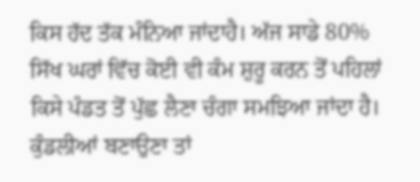ਕਿਸ ਹੱਦ ਤੱਕ ਮੰਨਿਆ ਜਾਂਦਾਹੈ। ਅੱਜ ਸਾਡੇ 80% ਸਿੱਖ ਘਰਾਂ ਵਿੱਚ ਕੋਈ ਵੀ ਕੰਮ ਸ਼ੁਰੂ ਕਰਨ ਤੋਂ ਪਹਿਲਾਂ ਕਿਸੇ ਪੰਡਤ ਤੋਂ ਪੁੱਛ ਲੈਣਾ ਚੰਗਾ ਸਮਝਿਆ ਜਾਂਦਾ ਹੈ। ਕੁੰਡਲੀਆਂ ਬਣਾਉਣਾ ਤਾਂ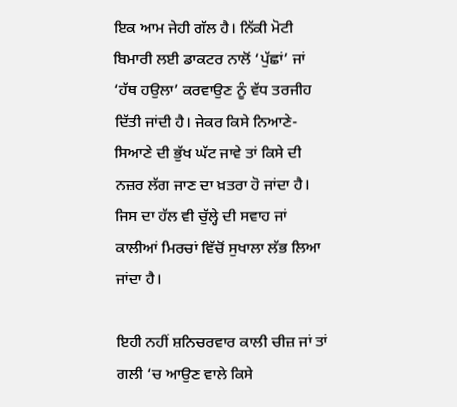ਇਕ ਆਮ ਜੇਹੀ ਗੱਲ ਹੈ। ਨਿੱਕੀ ਮੋਟੀ ਬਿਮਾਰੀ ਲਈ ਡਾਕਟਰ ਨਾਲੋਂ ‘ਪੁੱਛਾਂ’ ਜਾਂ ‘ਹੱਥ ਹਉਲਾ’ ਕਰਵਾਉਣ ਨੂੰ ਵੱਧ ਤਰਜੀਹ ਦਿੱਤੀ ਜਾਂਦੀ ਹੈ। ਜੇਕਰ ਕਿਸੇ ਨਿਆਣੇ-ਸਿਆਣੇ ਦੀ ਭੁੱਖ ਘੱਟ ਜਾਵੇ ਤਾਂ ਕਿਸੇ ਦੀ ਨਜ਼ਰ ਲੱਗ ਜਾਣ ਦਾ ਖ਼ਤਰਾ ਹੋ ਜਾਂਦਾ ਹੈ। ਜਿਸ ਦਾ ਹੱਲ ਵੀ ਚੁੱਲ੍ਹੇ ਦੀ ਸਵਾਹ ਜਾਂ ਕਾਲੀਆਂ ਮਿਰਚਾਂ ਵਿੱਚੋਂ ਸੁਖਾਲਾ ਲੱਭ ਲਿਆ ਜਾਂਦਾ ਹੈ।

ਇਹੀ ਨਹੀਂ ਸ਼ਨਿਚਰਵਾਰ ਕਾਲੀ ਚੀਜ਼ ਜਾਂ ਤਾਂ ਗਲੀ ‘ਚ ਆਉਣ ਵਾਲੇ ਕਿਸੇ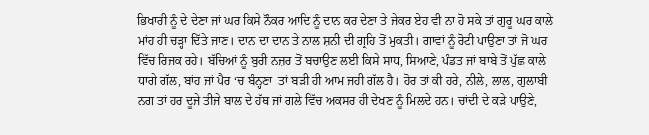ਭਿਖਾਰੀ ਨੂੰ ਦੇ ਦੇਣਾ ਜਾਂ ਘਰ ਕਿਸੇ ਨੌਕਰ ਆਦਿ ਨੂੰ ਦਾਨ ਕਰ ਦੇਣਾ ਤੇ ਜੇਕਰ ਏਹ ਵੀ ਨਾ ਹੋ ਸਕੇ ਤਾਂ ਗੁਰੂ ਘਰ ਕਾਲੇ ਮਾਂਹ ਹੀ ਚੜ੍ਹਾ ਦਿੱਤੇ ਜਾਣ। ਦਾਨ ਦਾ ਦਾਨ ਤੇ ਨਾਲ ਸ਼ਨੀ ਦੀ ਗ੍ਰਹਿ ਤੋਂ ਮੁਕਤੀ। ਗਾਵਾਂ ਨੂੰ ਰੋਟੀ ਪਾਉਣਾ ਤਾਂ ਜੋ ਘਰ ਵਿੱਚ ਰਿਜਕ ਰਹੇ। ਬੱਚਿਆਂ ਨੂੰ ਬੁਰੀ ਨਜ਼ਰ ਤੋਂ ਬਚਾਉਣ ਲਈ ਕਿਸੇ ਸਾਧ, ਸਿਆਣੇ, ਪੰਡਤ ਜਾਂ ਬਾਬੇ ਤੋਂ ਪੁੱਛ ਕਾਲੇ ਧਾਗੇ ਗੱਲ, ਬਾਂਹ ਜਾਂ ਪੈਰ ‘ਚ ਬੰਨ੍ਹਣਾ  ਤਾਂ ਬੜੀ ਹੀ ਆਮ ਜਹੀ ਗੱਲ ਹੈ। ਹੋਰ ਤਾਂ ਕੀ ਹਰੇ, ਨੀਲੇ, ਲਾਲ, ਗੁਲਾਬੀ ਨਗ ਤਾਂ ਹਰ ਦੂਜੇ ਤੀਜੇ ਬਾਲ ਦੇ ਹੱਥ ਜਾਂ ਗਲੇ ਵਿੱਚ ਅਕਸਰ ਹੀ ਦੇਖਣ ਨੂੰ ਮਿਲਦੇ ਹਨ। ਚਾਂਦੀ ਦੇ ਕੜੇ ਪਾਉਣੇ,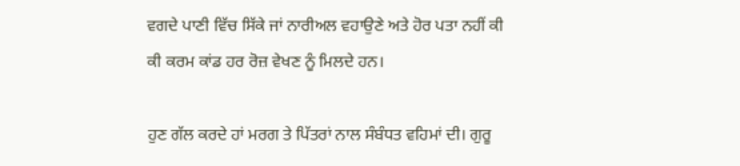ਵਗਦੇ ਪਾਣੀ ਵਿੱਚ ਸਿੱਕੇ ਜਾਂ ਨਾਰੀਅਲ ਵਹਾਉਣੇ ਅਤੇ ਹੋਰ ਪਤਾ ਨਹੀਂ ਕੀ ਕੀ ਕਰਮ ਕਾਂਡ ਹਰ ਰੋਜ਼ ਵੇਖਣ ਨੂੰ ਮਿਲਦੇ ਹਨ।

ਹੁਣ ਗੱਲ ਕਰਦੇ ਹਾਂ ਮਰਗ ਤੇ ਪਿੱਤਰਾਂ ਨਾਲ ਸੰਬੰਧਤ ਵਹਿਮਾਂ ਦੀ। ਗੁਰੂ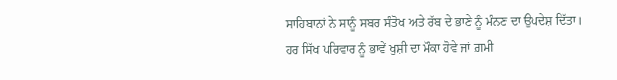ਸਾਹਿਬਾਨਾਂ ਨੇ ਸਾਨੂੰ ਸਬਰ ਸੰਤੋਖ ਅਤੇ ਰੱਬ ਦੇ ਭਾਣੇ ਨੂੰ ਮੰਨਣ ਦਾ ਉਪਦੇਸ਼ ਦਿੱਤਾ। ਹਰ ਸਿੱਖ ਪਰਿਵਾਰ ਨੂੰ ਭਾਵੇਂ ਖੁਸ਼ੀ ਦਾ ਮੌਕਾ ਹੋਵੇ ਜਾਂ ਗ਼ਮੀ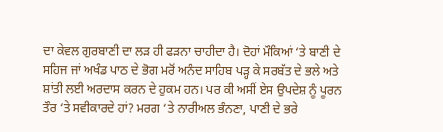ਦਾ ਕੇਵਲ ਗੁਰਬਾਣੀ ਦਾ ਲੜ ਹੀ ਫੜਨਾ ਚਾਹੀਦਾ ਹੈ। ਦੋਹਾਂ ਮੌਕਿਆਂ ‘ਤੇ ਬਾਣੀ ਦੇ ਸਹਿਜ ਜਾਂ ਅਖੰਡ ਪਾਠ ਦੇ ਭੋਗ ਮਰੋਂ ਅਨੰਦ ਸਾਹਿਬ ਪੜ੍ਹ ਕੇ ਸਰਬੱਤ ਦੇ ਭਲੇ ਅਤੇ ਸ਼ਾਂਤੀ ਲਈ ਅਰਦਾਸ ਕਰਨ ਦੇ ਹੁਕਮ ਹਨ। ਪਰ ਕੀ ਅਸੀਂ ਏਸ ਉਪਦੇਸ਼ ਨੂੰ ਪੂਰਨ ਤੌਰ ‘ਤੇ ਸਵੀਕਾਰਦੇ ਹਾਂ? ਮਰਗ ‘ਤੇ ਨਾਰੀਅਲ ਭੰਨਣਾ, ਪਾਣੀ ਦੇ ਭਰੇ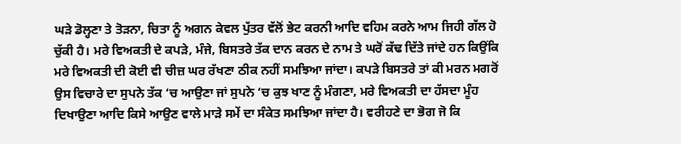ਘੜੇ ਡੋਲ੍ਹਣਾ ਤੇ ਤੋੜਨਾ, ਚਿਤਾ ਨੂੰ ਅਗਨ ਕੇਵਲ ਪੁੱਤਰ ਵੱਲੋਂ ਭੇਟ ਕਰਨੀ ਆਦਿ ਵਹਿਮ ਕਰਨੇ ਆਮ ਜਿਹੀ ਗੱਲ ਹੋ ਚੁੱਕੀ ਹੈ। ਮਰੇ ਵਿਅਕਤੀ ਦੇ ਕਪੜੇ, ਮੰਜੇ, ਬਿਸਤਰੇ ਤੱਕ ਦਾਨ ਕਰਨ ਦੇ ਨਾਮ ਤੇ ਘਰੋਂ ਕੱਢ ਦਿੱਤੇ ਜਾਂਦੇ ਹਨ ਕਿਉਂਕਿ ਮਰੇ ਵਿਅਕਤੀ ਦੀ ਕੋਈ ਵੀ ਚੀਜ਼ ਘਰ ਰੱਖਣਾ ਠੀਕ ਨਹੀਂ ਸਮਝਿਆ ਜਾਂਦਾ। ਕਪੜੇ ਬਿਸਤਰੇ ਤਾਂ ਕੀ ਮਰਨ ਮਗਰੋਂ ਉਸ ਵਿਚਾਰੇ ਦਾ ਸੁਪਨੇ ਤੱਕ ‘ਚ ਆਉਣਾ ਜਾਂ ਸੁਪਨੇ ‘ਚ ਕੁਝ ਖਾਣ ਨੂੰ ਮੰਗਣਾ, ਮਰੇ ਵਿਅਕਤੀ ਦਾ ਹੱਸਦਾ ਮੂੰਹ ਦਿਖਾਉਣਾ ਆਦਿ ਕਿਸੇ ਆਉਣ ਵਾਲੇ ਮਾੜੇ ਸਮੇਂ ਦਾ ਸੰਕੇਤ ਸਮਝਿਆ ਜਾਂਦਾ ਹੈ। ਵਰੀਹਣੇ ਦਾ ਭੋਗ ਜੋ ਕਿ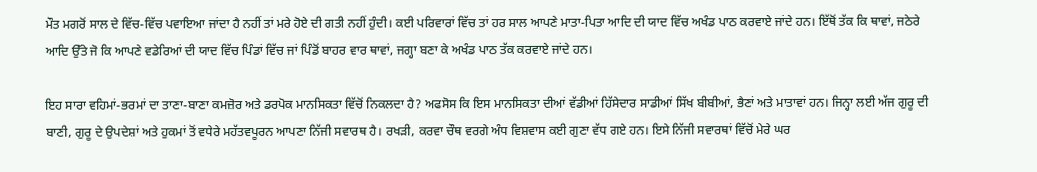ਮੌਤ ਮਗਰੋਂ ਸਾਲ ਦੇ ਵਿੱਚ-ਵਿੱਚ ਪਵਾਇਆ ਜਾਂਦਾ ਹੈ ਨਹੀਂ ਤਾਂ ਮਰੇ ਹੋਏ ਦੀ ਗਤੀ ਨਹੀਂ ਹੁੰਦੀ। ਕਈ ਪਰਿਵਾਰਾਂ ਵਿੱਚ ਤਾਂ ਹਰ ਸਾਲ ਆਪਣੇ ਮਾਤਾ-ਪਿਤਾ ਆਦਿ ਦੀ ਯਾਦ ਵਿੱਚ ਅਖੰਡ ਪਾਠ ਕਰਵਾਏ ਜਾਂਦੇ ਹਨ। ਇੱਥੋਂ ਤੱਕ ਕਿ ਥਾਵਾਂ, ਜਠੇਰੇ ਆਦਿ ਉੱਤੇ ਜੋ ਕਿ ਆਪਣੇ ਵਡੇਰਿਆਂ ਦੀ ਯਾਦ ਵਿੱਚ ਪਿੰਡਾਂ ਵਿੱਚ ਜਾਂ ਪਿੰਡੋਂ ਬਾਹਰ ਵਾਰ ਥਾਵਾਂ, ਜਗ੍ਹਾ ਬਣਾ ਕੇ ਅਖੰਡ ਪਾਠ ਤੱਕ ਕਰਵਾਏ ਜਾਂਦੇ ਹਨ।

ਇਹ ਸਾਰਾ ਵਹਿਮਾਂ-ਭਰਮਾਂ ਦਾ ਤਾਣਾ-ਬਾਣਾ ਕਮਜ਼ੋਰ ਅਤੇ ਡਰਪੋਕ ਮਾਨਸਿਕਤਾ ਵਿੱਚੋਂ ਨਿਕਲਦਾ ਹੈ? ਅਫਸੋਸ ਕਿ ਇਸ ਮਾਨਸਿਕਤਾ ਦੀਆਂ ਵੱਡੀਆਂ ਹਿੱਸੇਦਾਰ ਸਾਡੀਆਂ ਸਿੱਖ ਬੀਬੀਆਂ, ਭੈਣਾਂ ਅਤੇ ਮਾਤਾਵਾਂ ਹਨ। ਜਿਨ੍ਹਾ ਲਈ ਅੱਜ ਗੁਰੂ ਦੀ ਬਾਣੀ, ਗੁਰੂ ਦੇ ਉਪਦੇਸ਼ਾਂ ਅਤੇ ਹੁਕਮਾਂ ਤੋਂ ਵਧੇਰੇ ਮਹੱਤਵਪੂਰਨ ਆਪਣਾ ਨਿੱਜੀ ਸਵਾਰਥ ਹੈ। ਰਖੜੀ, ਕਰਵਾ ਚੌਥ ਵਰਗੇ ਅੰਧ ਵਿਸ਼ਵਾਸ ਕਈ ਗੁਣਾ ਵੱਧ ਗਏ ਹਨ। ਇਸੇ ਨਿੱਜੀ ਸਵਾਰਥਾਂ ਵਿੱਚੋਂ ਮੇਰੇ ਘਰ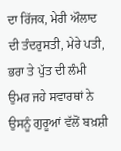ਦਾ ਰਿੱਜਕ, ਮੇਰੀ ਔਲਾਦ ਦੀ ਤੰਦਰੁਸਤੀ, ਮੇਰੇ ਪਤੀ, ਭਰਾ ਤੇ ਪੁੱਤ ਦੀ ਲੰਮੀ ਉਮਰ ਜਹੇ ਸਵਾਰਥਾਂ ਨੇ ਉਸਨੂੰ ਗੁਰੂਆਂ ਵੱਲੋਂ ਬਖ਼ਸ਼ੀ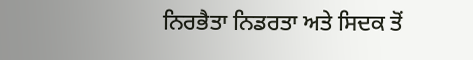ਨਿਰਭੈਤਾ ਨਿਡਰਤਾ ਅਤੇ ਸਿਦਕ ਤੋਂ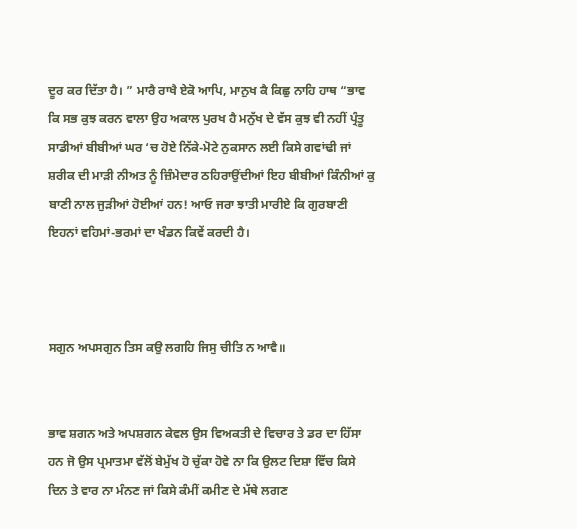ਦੂਰ ਕਰ ਦਿੱਤਾ ਹੈ। ” ਮਾਰੈ ਰਾਖੈ ਏਕੋ ਆਪਿ, ਮਾਨੁਖ ਕੈ ਕਿਛੁ ਨਾਹਿ ਹਾਥ “ਭਾਵ ਕਿ ਸਭ ਕੁਝ ਕਰਨ ਵਾਲਾ ਉਹ ਅਕਾਲ ਪੁਰਖ ਹੈ ਮਨੁੱਖ ਦੇ ਵੱਸ ਕੁਝ ਵੀ ਨਹੀਂ ਪ੍ਰੰਤੂ ਸਾਡੀਆਂ ਬੀਬੀਆਂ ਘਰ ‘ਚ ਹੋਏ ਨਿੱਕੇ-ਮੋਟੇ ਨੁਕਸਾਨ ਲਈ ਕਿਸੇ ਗਵਾਂਢੀ ਜਾਂ ਸ਼ਰੀਕ ਦੀ ਮਾੜੀ ਨੀਅਤ ਨੂੰ ਜ਼ਿੰਮੇਦਾਰ ਠਹਿਰਾਉਂਦੀਆਂ ਇਹ ਬੀਬੀਆਂ ਕਿੰਨੀਆਂ ਕੁ ਬਾਣੀ ਨਾਲ ਜੁੜੀਆਂ ਹੋਈਆਂ ਹਨ! ਆਓ ਜਰਾ ਝਾਤੀ ਮਾਰੀਏ ਕਿ ਗੁਰਬਾਣੀ ਇਹਨਾਂ ਵਹਿਮਾਂ-ਭਰਮਾਂ ਦਾ ਖੰਡਨ ਕਿਵੇਂ ਕਰਦੀ ਹੈ।



ਸਗੁਨ ਅਪਸਗੁਨ ਤਿਸ ਕਉ ਲਗਹਿ ਜਿਸੁ ਚੀਤਿ ਨ ਆਵੈ॥


ਭਾਵ ਸ਼ਗਨ ਅਤੇ ਅਪਸ਼ਗਨ ਕੇਵਲ ਉਸ ਵਿਅਕਤੀ ਦੇ ਵਿਚਾਰ ਤੇ ਡਰ ਦਾ ਹਿੱਸਾ ਹਨ ਜੋ ਉਸ ਪ੍ਰਮਾਤਮਾ ਵੱਲੋਂ ਬੇਮੁੱਖ ਹੋ ਚੁੱਕਾ ਹੋਵੇ ਨਾ ਕਿ ਉਲਟ ਦਿਸ਼ਾ ਵਿੱਚ ਕਿਸੇ ਦਿਨ ਤੇ ਵਾਰ ਨਾ ਮੰਨਣ ਜਾਂ ਕਿਸੇ ਕੰਮੀਂ ਕਮੀਣ ਦੇ ਮੱਥੇ ਲਗਣ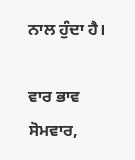ਨਾਲ ਹੁੰਦਾ ਹੈ।

ਵਾਰ ਭਾਵ ਸੋਮਵਾਰ,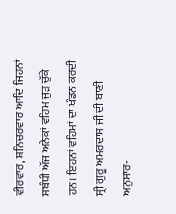ਵੀਰਵਾਰ, ਸ਼ਨਿਚਰਵਾਰ ਆਦਿ ਜਿਹਨਾਂ ਸਬੰਧੀ ਅੱਜ ਅਨੇਕਾਂ ਵਹਿਮ ਜੁੜ ਚੁੱਕੇ ਹਨ। ਇਹਨਾਂ ਵਹਿਮਾਂ ਦਾ ਖੰਡਨ ਕਰਦੀ ਸ੍ਰੀ ਗੁਰੂ ਅਮਰਦਾਸ ਜੀ ਦੀ ਬਾਣੀ ਅਨੁਸਾਰ-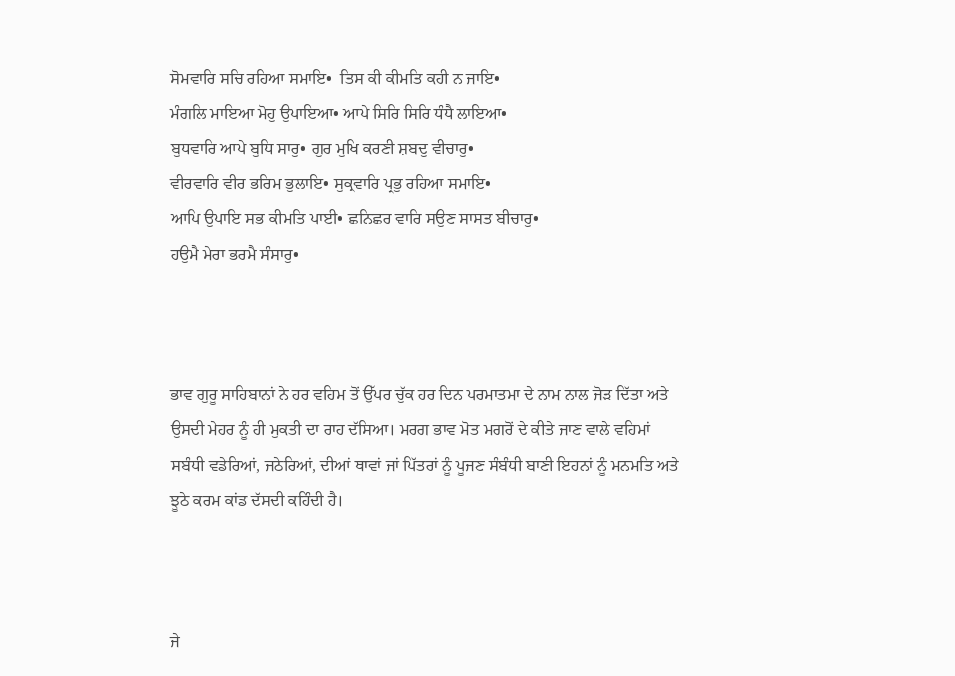ਸੋਮਵਾਰਿ ਸਚਿ ਰਹਿਆ ਸਮਾਇ•  ਤਿਸ ਕੀ ਕੀਮਤਿ ਕਹੀ ਨ ਜਾਇ•
ਮੰਗਲਿ ਮਾਇਆ ਮੋਹੁ ਉਪਾਇਆ• ਆਪੇ ਸਿਰਿ ਸਿਰਿ ਧੰਧੈ ਲਾਇਆ•
ਬੁਧਵਾਰਿ ਆਪੇ ਬੁਧਿ ਸਾਰੁ• ਗੁਰ ਮੁਖਿ ਕਰਣੀ ਸ਼ਬਦੁ ਵੀਚਾਰੁ•
ਵੀਰਵਾਰਿ ਵੀਰ ਭਰਿਮ ਭੁਲਾਇ• ਸੁਕ੍ਰਵਾਰਿ ਪ੍ਰਭੁ ਰਹਿਆ ਸਮਾਇ•
ਆਪਿ ਉਪਾਇ ਸਭ ਕੀਮਤਿ ਪਾਈ• ਛਨਿਛਰ ਵਾਰਿ ਸਉਣ ਸਾਸਤ ਬੀਚਾਰੁ•
ਹਉਮੈ ਮੇਰਾ ਭਰਮੈ ਸੰਸਾਰੁ•



ਭਾਵ ਗੁਰੂ ਸਾਹਿਬਾਨਾਂ ਨੇ ਹਰ ਵਹਿਮ ਤੋਂ ਉੱਪਰ ਚੁੱਕ ਹਰ ਦਿਨ ਪਰਮਾਤਮਾ ਦੇ ਨਾਮ ਨਾਲ ਜੋੜ ਦਿੱਤਾ ਅਤੇ ਉਸਦੀ ਮੇਹਰ ਨੂੰ ਹੀ ਮੁਕਤੀ ਦਾ ਰਾਹ ਦੱਸਿਆ। ਮਰਗ ਭਾਵ ਮੋਤ ਮਗਰੋਂ ਦੇ ਕੀਤੇ ਜਾਣ ਵਾਲੇ ਵਹਿਮਾਂ ਸਬੰਧੀ ਵਡੇਰਿਆਂ, ਜਠੇਰਿਆਂ, ਦੀਆਂ ਥਾਵਾਂ ਜਾਂ ਪਿੱਤਰਾਂ ਨੂੰ ਪੂਜਣ ਸੰਬੰਧੀ ਬਾਣੀ ਇਹਨਾਂ ਨੂੰ ਮਨਮਤਿ ਅਤੇ ਝੂਠੇ ਕਰਮ ਕਾਂਡ ਦੱਸਦੀ ਕਹਿੰਦੀ ਹੈ।



ਜੇ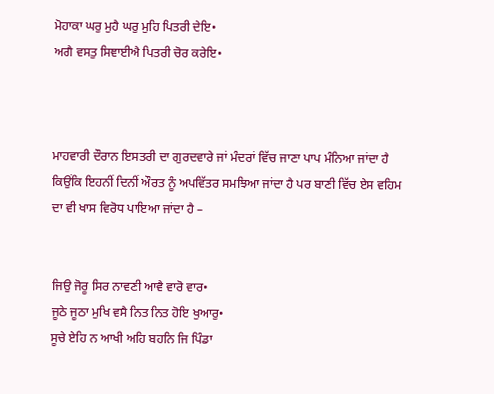ਮੋਹਾਕਾ ਘਰੁ ਮੁਹੈ ਘਰੁ ਮੁਹਿ ਪਿਤਰੀ ਦੇਇ•
ਅਗੈ ਵਸਤੁ ਸਿਞਾਈਐ ਪਿਤਰੀ ਚੋਰ ਕਰੇਇ•



ਮਾਹਵਾਰੀ ਦੌਰਾਨ ਇਸਤਰੀ ਦਾ ਗੁਰਦਵਾਰੇ ਜਾਂ ਮੰਦਰਾਂ ਵਿੱਚ ਜਾਣਾ ਪਾਪ ਮੰਨਿਆ ਜਾਂਦਾ ਹੈ ਕਿਉਂਕਿ ਇਹਨੀਂ ਦਿਨੀਂ ਔਰਤ ਨੂੰ ਅਪਵਿੱਤਰ ਸਮਝਿਆ ਜਾਂਦਾ ਹੈ ਪਰ ਬਾਣੀ ਵਿੱਚ ਏਸ ਵਹਿਮ ਦਾ ਵੀ ਖਾਸ ਵਿਰੋਧ ਪਾਇਆ ਜਾਂਦਾ ਹੈ –


ਜਿਉ ਜੋਰੂ ਸਿਰ ਨਾਵਣੀ ਆਵੈ ਵਾਰੋ ਵਾਰ•
ਜੂਠੇ ਜੂਠਾ ਮੁਖਿ ਵਸੈ ਨਿਤ ਨਿਤ ਹੋਇ ਖੁਆਰੁ•
ਸੂਚੇ ਏਹਿ ਨ ਆਖੀ ਅਹਿ ਬਹਨਿ ਜਿ ਪਿੰਡਾ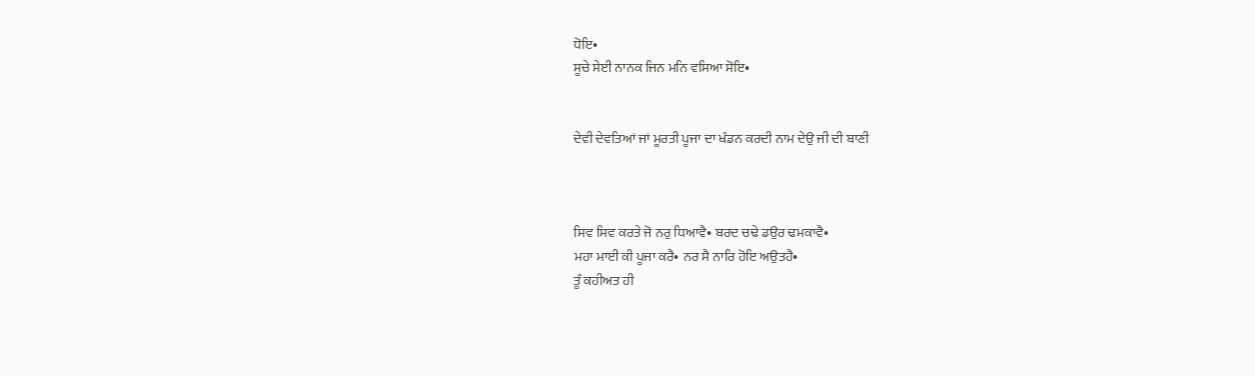ਧੋਇ•
ਸੂਚੇ ਸੇਈ ਨਾਨਕ ਜਿਨ ਮਨਿ ਵਸਿਆ ਸੋਇ•


ਦੇਵੀ ਦੇਵਤਿਆਂ ਜਾਂ ਮੂਰਤੀ ਪੂਜਾ ਦਾ ਖੰਡਨ ਕਰਦੀ ਨਾਮ ਦੇਉ ਜੀ ਦੀ ਬਾਣੀ



ਸਿਵ ਸਿਵ ਕਰਤੇ ਜੋ ਨਰੁ ਧਿਆਵੈ• ਬਰਦ ਚਢੇ ਡਉਰ ਢਮਕਾਵੈ•
ਮਹਾ ਮਾਈ ਕੀ ਪੂਜਾ ਕਰੈ• ਨਰ ਸੈ ਨਾਰਿ ਹੋਇ ਅਉਤਹੈ•
ਤੂੰ ਕਹੀਅਤ ਹੀ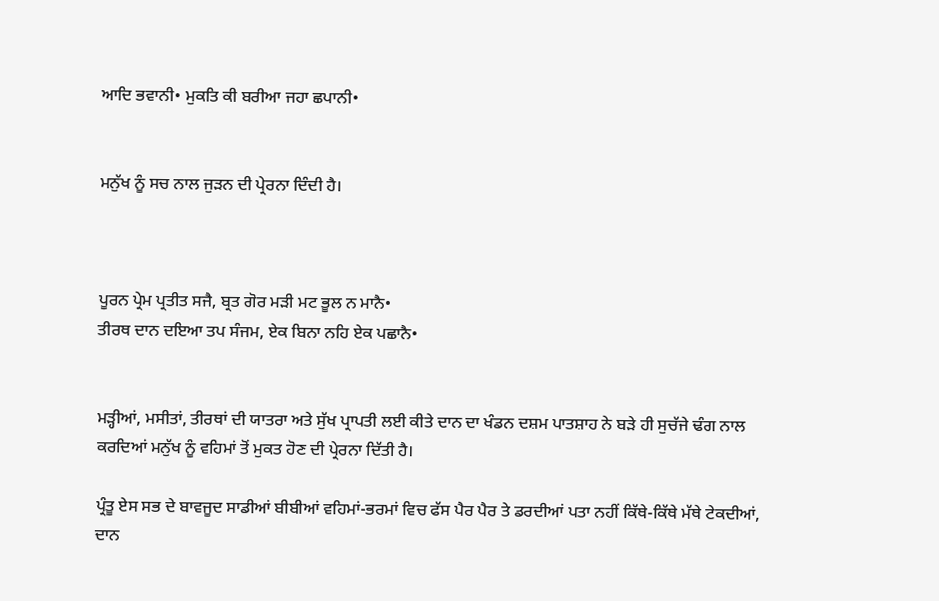ਆਦਿ ਭਵਾਨੀ• ਮੁਕਤਿ ਕੀ ਬਰੀਆ ਜਹਾ ਛਪਾਨੀ•


ਮਨੁੱਖ ਨੂੰ ਸਚ ਨਾਲ ਜੁੜਨ ਦੀ ਪ੍ਰੇਰਨਾ ਦਿੰਦੀ ਹੈ।



ਪੂਰਨ ਪ੍ਰੇਮ ਪ੍ਰਤੀਤ ਸਜੈ, ਬ੍ਰਤ ਗੋਰ ਮੜੀ ਮਟ ਭੂਲ ਨ ਮਾਨੈ•
ਤੀਰਥ ਦਾਨ ਦਇਆ ਤਪ ਸੰਜਮ, ਏਕ ਬਿਨਾ ਨਹਿ ਏਕ ਪਛਾਨੈ•


ਮੜ੍ਹੀਆਂ, ਮਸੀਤਾਂ, ਤੀਰਥਾਂ ਦੀ ਯਾਤਰਾ ਅਤੇ ਸੁੱਖ ਪ੍ਰਾਪਤੀ ਲਈ ਕੀਤੇ ਦਾਨ ਦਾ ਖੰਡਨ ਦਸ਼ਮ ਪਾਤਸ਼ਾਹ ਨੇ ਬੜੇ ਹੀ ਸੁਚੱਜੇ ਢੰਗ ਨਾਲ ਕਰਦਿਆਂ ਮਨੁੱਖ ਨੂੰ ਵਹਿਮਾਂ ਤੋਂ ਮੁਕਤ ਹੋਣ ਦੀ ਪ੍ਰੇਰਨਾ ਦਿੱਤੀ ਹੈ।

ਪ੍ਰੰਤੂ ਏਸ ਸਭ ਦੇ ਬਾਵਜੂਦ ਸਾਡੀਆਂ ਬੀਬੀਆਂ ਵਹਿਮਾਂ-ਭਰਮਾਂ ਵਿਚ ਫੱਸ ਪੈਰ ਪੈਰ ਤੇ ਡਰਦੀਆਂ ਪਤਾ ਨਹੀਂ ਕਿੱਥੇ-ਕਿੱਥੇ ਮੱਥੇ ਟੇਕਦੀਆਂ, ਦਾਨ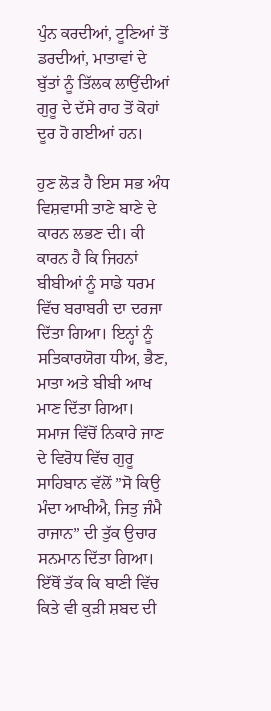ਪੁੰਨ ਕਰਦੀਆਂ, ਟੂਣਿਆਂ ਤੋਂ ਡਰਦੀਆਂ, ਮਾਤਾਵਾਂ ਦੇ ਬੁੱਤਾਂ ਨੂੰ ਤਿੱਲਕ ਲਾਉਂਦੀਆਂ ਗੁਰੂ ਦੇ ਦੱਸੇ ਰਾਹ ਤੋਂ ਕੋਹਾਂ ਦੂਰ ਹੋ ਗਈਆਂ ਹਨ।

ਹੁਣ ਲੋੜ ਹੈ ਇਸ ਸਭ ਅੰਧ ਵਿਸ਼ਵਾਸੀ ਤਾਣੇ ਬਾਣੇ ਦੇ ਕਾਰਨ ਲਭਣ ਦੀ। ਕੀ ਕਾਰਨ ਹੈ ਕਿ ਜਿਹਨਾਂ ਬੀਬੀਆਂ ਨੂੰ ਸਾਡੇ ਧਰਮ ਵਿੱਚ ਬਰਾਬਰੀ ਦਾ ਦਰਜਾ ਦਿੱਤਾ ਗਿਆ। ਇਨ੍ਹਾਂ ਨੂੰ ਸਤਿਕਾਰਯੋਗ ਧੀਅ, ਭੈਣ, ਮਾਤਾ ਅਤੇ ਬੀਬੀ ਆਖ ਮਾਣ ਦਿੱਤਾ ਗਿਆ। ਸਮਾਜ ਵਿੱਚੋਂ ਨਿਕਾਰੇ ਜਾਣ ਦੇ ਵਿਰੋਧ ਵਿੱਚ ਗੁਰੂ ਸਾਹਿਬਾਨ ਵੱਲੋਂ ”ਸੋ ਕਿਉ ਮੰਦਾ ਆਖੀਐ, ਜਿਤੁ ਜੰਮੈ ਰਾਜਾਨ” ਦੀ ਤੁੱਕ ਉਚਾਰ ਸਨਮਾਨ ਦਿੱਤਾ ਗਿਆ। ਇੱਥੋਂ ਤੱਕ ਕਿ ਬਾਣੀ ਵਿੱਚ ਕਿਤੇ ਵੀ ਕੁੜੀ ਸ਼ਬਦ ਦੀ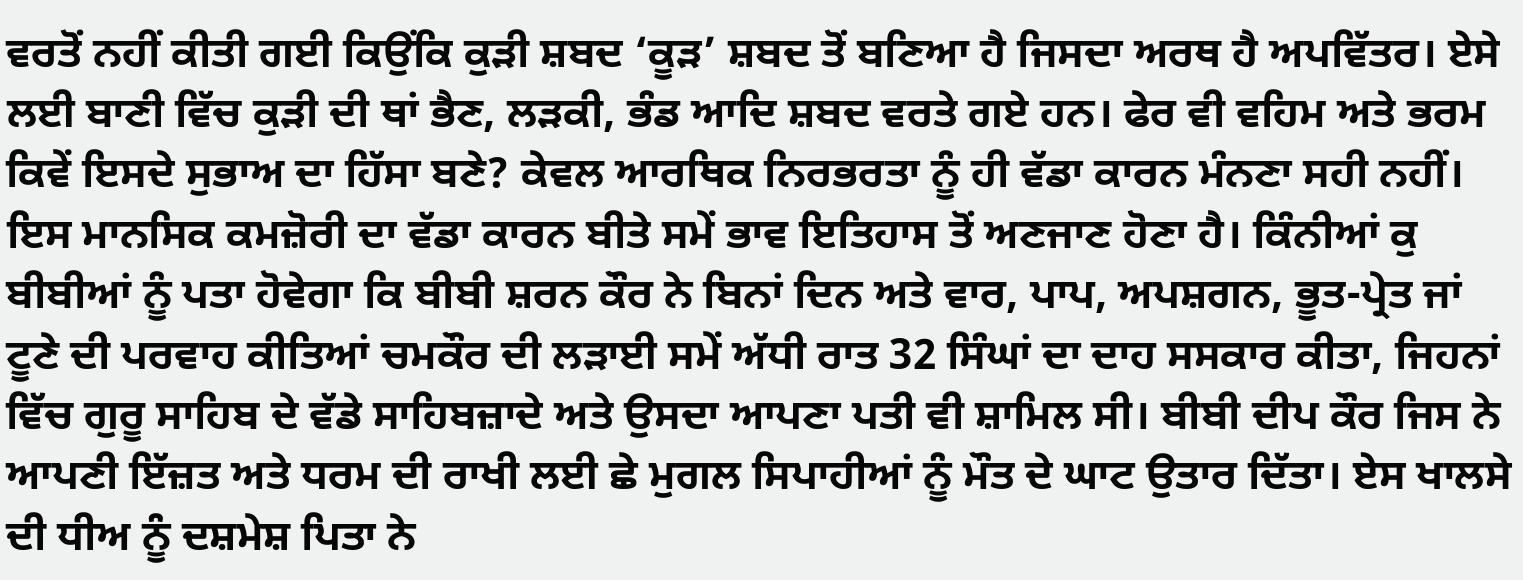ਵਰਤੋਂ ਨਹੀਂ ਕੀਤੀ ਗਈ ਕਿਉਂਕਿ ਕੁੜੀ ਸ਼ਬਦ ‘ਕੂੜ’ ਸ਼ਬਦ ਤੋਂ ਬਣਿਆ ਹੈ ਜਿਸਦਾ ਅਰਥ ਹੈ ਅਪਵਿੱਤਰ। ਏਸੇ ਲਈ ਬਾਣੀ ਵਿੱਚ ਕੁੜੀ ਦੀ ਥਾਂ ਭੈਣ, ਲੜਕੀ, ਭੰਡ ਆਦਿ ਸ਼ਬਦ ਵਰਤੇ ਗਏ ਹਨ। ਫੇਰ ਵੀ ਵਹਿਮ ਅਤੇ ਭਰਮ ਕਿਵੇਂ ਇਸਦੇ ਸੁਭਾਅ ਦਾ ਹਿੱਸਾ ਬਣੇ? ਕੇਵਲ ਆਰਥਿਕ ਨਿਰਭਰਤਾ ਨੂੰ ਹੀ ਵੱਡਾ ਕਾਰਨ ਮੰਨਣਾ ਸਹੀ ਨਹੀਂ। ਇਸ ਮਾਨਸਿਕ ਕਮਜ਼ੋਰੀ ਦਾ ਵੱਡਾ ਕਾਰਨ ਬੀਤੇ ਸਮੇਂ ਭਾਵ ਇਤਿਹਾਸ ਤੋਂ ਅਣਜਾਣ ਹੋਣਾ ਹੈ। ਕਿੰਨੀਆਂ ਕੁ ਬੀਬੀਆਂ ਨੂੰ ਪਤਾ ਹੋਵੇਗਾ ਕਿ ਬੀਬੀ ਸ਼ਰਨ ਕੌਰ ਨੇ ਬਿਨਾਂ ਦਿਨ ਅਤੇ ਵਾਰ, ਪਾਪ, ਅਪਸ਼ਗਨ, ਭੂਤ-ਪ੍ਰੇਤ ਜਾਂ ਟੂਣੇ ਦੀ ਪਰਵਾਹ ਕੀਤਿਆਂ ਚਮਕੌਰ ਦੀ ਲੜਾਈ ਸਮੇਂ ਅੱਧੀ ਰਾਤ 32 ਸਿੰਘਾਂ ਦਾ ਦਾਹ ਸਸਕਾਰ ਕੀਤਾ, ਜਿਹਨਾਂ ਵਿੱਚ ਗੁਰੂ ਸਾਹਿਬ ਦੇ ਵੱਡੇ ਸਾਹਿਬਜ਼ਾਦੇ ਅਤੇ ਉਸਦਾ ਆਪਣਾ ਪਤੀ ਵੀ ਸ਼ਾਮਿਲ ਸੀ। ਬੀਬੀ ਦੀਪ ਕੌਰ ਜਿਸ ਨੇ ਆਪਣੀ ਇੱਜ਼ਤ ਅਤੇ ਧਰਮ ਦੀ ਰਾਖੀ ਲਈ ਛੇ ਮੁਗਲ ਸਿਪਾਹੀਆਂ ਨੂੰ ਮੌਤ ਦੇ ਘਾਟ ਉਤਾਰ ਦਿੱਤਾ। ਏਸ ਖਾਲਸੇ ਦੀ ਧੀਅ ਨੂੰ ਦਸ਼ਮੇਸ਼ ਪਿਤਾ ਨੇ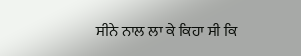ਸੀਨੇ ਨਾਲ ਲਾ ਕੇ ਕਿਹਾ ਸੀ ਕਿ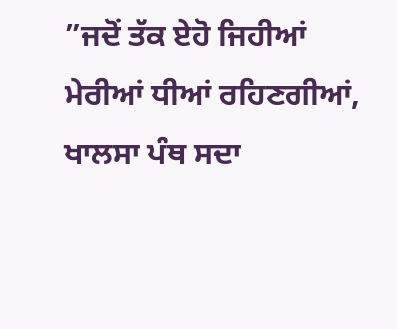”ਜਦੋਂ ਤੱਕ ਏਹੋ ਜਿਹੀਆਂ ਮੇਰੀਆਂ ਧੀਆਂ ਰਹਿਣਗੀਆਂ, ਖਾਲਸਾ ਪੰਥ ਸਦਾ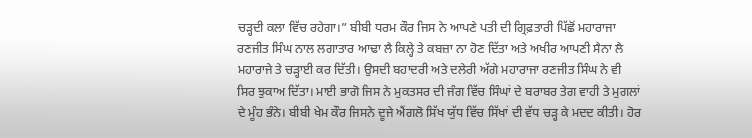ਚੜ੍ਹਦੀ ਕਲਾ ਵਿੱਚ ਰਹੇਗਾ।” ਬੀਬੀ ਧਰਮ ਕੌਰ ਜਿਸ ਨੇ ਆਪਣੇ ਪਤੀ ਦੀ ਗ੍ਰਿਫ਼ਤਾਰੀ ਪਿੱਛੋਂ ਮਹਾਰਾਜਾ ਰਣਜੀਤ ਸਿੰਘ ਨਾਲ ਲਗਾਤਾਰ ਆਢਾ ਲੈ ਕਿਲ੍ਹੇ ਤੇ ਕਬਜ਼ਾ ਨਾ ਹੋਣ ਦਿੱਤਾ ਅਤੇ ਅਖੀਰ ਆਪਣੀ ਸੈਨਾ ਲੈ ਮਹਾਰਾਜੇ ਤੇ ਚੜ੍ਹਾਈ ਕਰ ਦਿੱਤੀ। ਉਸਦੀ ਬਹਾਦਰੀ ਅਤੇ ਦਲੇਰੀ ਅੱਗੇ ਮਹਾਰਾਜਾ ਰਣਜੀਤ ਸਿੰਘ ਨੇ ਵੀ ਸਿਰ ਝੁਕਾਅ ਦਿੱਤਾ। ਮਾਈ ਭਾਗੋ ਜਿਸ ਨੇ ਮੁਕਤਸਰ ਦੀ ਜੰਗ ਵਿੱਚ ਸਿੰਘਾਂ ਦੇ ਬਰਾਬਰ ਤੇਗ ਵਾਹੀ ਤੇ ਮੁਗਲਾਂ ਦੇ ਮੂੰਹ ਭੰਨੇ। ਬੀਬੀ ਖੇਮ ਕੌਰ ਜਿਸਨੇ ਦੂਜੇ ਐਂਗਲੋ ਸਿੱਖ ਯੁੱਧ ਵਿੱਚ ਸਿੱਖਾਂ ਦੀ ਵੱਧ ਚੜ੍ਹ ਕੇ ਮਦਦ ਕੀਤੀ। ਹੋਰ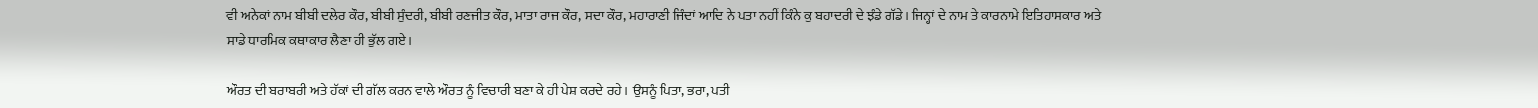ਵੀ ਅਨੇਕਾਂ ਨਾਮ ਬੀਬੀ ਦਲੇਰ ਕੌਰ, ਬੀਬੀ ਸੁੰਦਰੀ, ਬੀਬੀ ਰਣਜੀਤ ਕੌਰ, ਮਾਤਾ ਰਾਜ ਕੌਰ, ਸਦਾ ਕੌਰ, ਮਹਾਰਾਣੀ ਜਿੰਦਾਂ ਆਦਿ ਨੇ ਪਤਾ ਨਹੀਂ ਕਿੰਨੇ ਕੁ ਬਹਾਦਰੀ ਦੇ ਝੰਡੇ ਗੱਡੇ। ਜਿਨ੍ਹਾਂ ਦੇ ਨਾਮ ਤੇ ਕਾਰਨਾਮੇ ਇਤਿਹਾਸਕਾਰ ਅਤੇ ਸਾਡੇ ਧਾਰਮਿਕ ਕਥਾਕਾਰ ਲੈਣਾ ਹੀ ਭੁੱਲ ਗਏ।

ਔਰਤ ਦੀ ਬਰਾਬਰੀ ਅਤੇ ਹੱਕਾਂ ਦੀ ਗੱਲ ਕਰਨ ਵਾਲੇ ਔਰਤ ਨੂੰ ਵਿਚਾਰੀ ਬਣਾ ਕੇ ਹੀ ਪੇਸ਼ ਕਰਦੇ ਰਹੇ। ਉਸਨੂੰ ਪਿਤਾ, ਭਰਾ, ਪਤੀ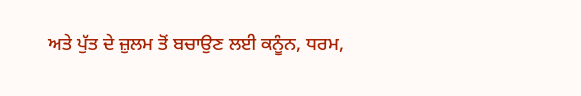ਅਤੇ ਪੁੱਤ ਦੇ ਜ਼ੁਲਮ ਤੋਂ ਬਚਾਉਣ ਲਈ ਕਨੂੰਨ, ਧਰਮ,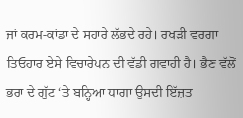ਜਾਂ ਕਰਮ-ਕਾਂਡਾ ਦੇ ਸਹਾਰੇ ਲੱਭਦੇ ਰਹੇ। ਰਖੜੀ ਵਰਗਾ ਤਿਓਹਾਰ ਏਸੇ ਵਿਚਾਰੇਪਨ ਦੀ ਵੱਡੀ ਗਵਾਹੀ ਹੈ। ਭੈਣ ਵੱਲੋਂ ਭਰਾ ਦੇ ਗੁੱਟ ‘ਤੇ ਬਨ੍ਹਿਆ ਧਾਗਾ ਉਸਦੀ ਇੱਜ਼ਤ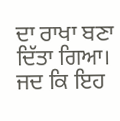ਦਾ ਰਾਖਾ ਬਣਾ ਦਿੱਤਾ ਗਿਆ। ਜਦ ਕਿ ਇਹ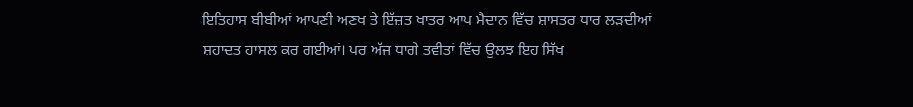ਇਤਿਹਾਸ ਬੀਬੀਆਂ ਆਪਣੀ ਅਣਖ ਤੇ ਇੱਜ਼ਤ ਖਾਤਰ ਆਪ ਮੈਦਾਨ ਵਿੱਚ ਸ਼ਾਸਤਰ ਧਾਰ ਲੜਦੀਆਂ ਸ਼ਹਾਦਤ ਹਾਸਲ ਕਰ ਗਈਆਂ। ਪਰ ਅੱਜ ਧਾਗੇ ਤਵੀਤਾਂ ਵਿੱਚ ਉਲਝ ਇਹ ਸਿੱਖ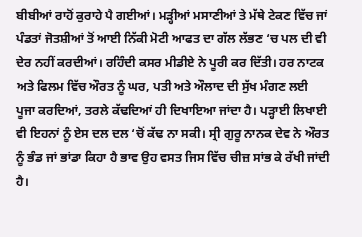ਬੀਬੀਆਂ ਰਾਹੋਂ ਕੁਰਾਹੇ ਪੈ ਗਈਆਂ। ਮੜ੍ਹੀਆਂ ਮਸਾਣੀਆਂ ਤੇ ਮੱਥੇ ਟੇਕਣ ਵਿੱਚ ਜਾਂ ਪੰਡਤਾਂ ਜੋਤਸ਼ੀਆਂ ਤੋਂ ਆਈ ਨਿੱਕੀ ਮੋਟੀ ਆਫਤ ਦਾ ਗੱਲ ਲੱਭਣ ‘ਚ ਪਲ ਦੀ ਵੀ ਦੇਰ ਨਹੀਂ ਕਰਦੀਆਂ। ਰਹਿੰਦੀ ਕਸਰ ਮੀਡੀਏ ਨੇ ਪੂਰੀ ਕਰ ਦਿੱਤੀ। ਹਰ ਨਾਟਕ ਅਤੇ ਫਿਲਮ ਵਿੱਚ ਔਰਤ ਨੂੰ ਘਰ, ਪਤੀ ਅਤੇ ਔਲਾਦ ਦੀ ਸੁੱਖ ਮੰਗਣ ਲਈ ਪੂਜਾ ਕਰਦਿਆਂ, ਤਰਲੇ ਕੱਢਦਿਆਂ ਹੀ ਦਿਖਾਇਆ ਜਾਂਦਾ ਹੈ। ਪੜ੍ਹਾਈ ਲਿਖਾਈ ਵੀ ਇਹਨਾਂ ਨੂੰ ਏਸ ਦਲ ਦਲ ‘ਚੋਂ ਕੱਢ ਨਾ ਸਕੀ। ਸ੍ਰੀ ਗੁਰੂ ਨਾਨਕ ਦੇਵ ਨੇ ਔਰਤ ਨੂੰ ਭੰਡ ਜਾਂ ਭਾਂਡਾ ਕਿਹਾ ਹੈ ਭਾਵ ਉਹ ਵਸਤ ਜਿਸ ਵਿੱਚ ਚੀਜ਼ ਸਾਂਭ ਕੇ ਰੱਖੀ ਜਾਂਦੀ ਹੈ।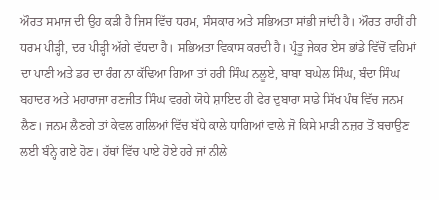ਔਰਤ ਸਮਾਜ ਦੀ ਉਹ ਕੜੀ ਹੈ ਜਿਸ ਵਿੱਚ ਧਰਮ, ਸੰਸਕਾਰ ਅਤੇ ਸਭਿਅਤਾ ਸਾਂਭੀ ਜਾਂਦੀ ਹੈ। ਔਰਤ ਰਾਹੀਂ ਹੀ ਧਰਮ ਪੀੜ੍ਹੀ, ਦਰ ਪੀੜ੍ਹੀ ਅੱਗੇ ਵੱਧਦਾ ਹੈ। ਸਭਿਅਤਾ ਵਿਕਾਸ ਕਰਦੀ ਹੈ। ਪ੍ਰੰਤੂ ਜੇਕਰ ਏਸ ਭਾਂਡੇ ਵਿੱਚੋਂ ਵਹਿਮਾਂ ਦਾ ਪਾਣੀ ਅਤੇ ਡਰ ਦਾ ਰੰਗ ਨਾ ਕੱਢਿਆ ਗਿਆ ਤਾਂ ਹਰੀ ਸਿੰਘ ਨਲੂਏ, ਬਾਬਾ ਬਘੇਲ ਸਿੰਘ, ਬੰਦਾ ਸਿੰਘ ਬਹਾਦਰ ਅਤੇ ਮਹਾਰਾਜਾ ਰਣਜੀਤ ਸਿੰਘ ਵਰਗੇ ਯੋਧੇ ਸ਼ਾਇਦ ਹੀ ਫੇਰ ਦੁਬਾਰਾ ਸਾਡੇ ਸਿੱਖ ਪੰਥ ਵਿੱਚ ਜਨਮ ਲੈਣ। ਜਨਮ ਲੈਣਗੇ ਤਾਂ ਕੇਵਲ ਗਲਿਆਂ ਵਿੱਚ ਬੱਧੇ ਕਾਲੇ ਧਾਗਿਆਂ ਵਾਲੇ ਜੋ ਕਿਸੇ ਮਾੜੀ ਨਜ਼ਰ ਤੋਂ ਬਚਾਉਣ ਲਈ ਬੰਨ੍ਹੇ ਗਏ ਹੋਣ। ਹੱਥਾਂ ਵਿੱਚ ਪਾਏ ਹੋਏ ਹਰੇ ਜਾਂ ਨੀਲੇ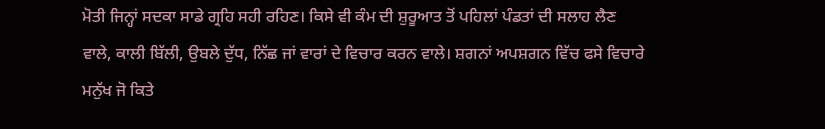ਮੋਤੀ ਜਿਨ੍ਹਾਂ ਸਦਕਾ ਸਾਡੇ ਗ੍ਰਹਿ ਸਹੀ ਰਹਿਣ। ਕਿਸੇ ਵੀ ਕੰਮ ਦੀ ਸ਼ੁਰੂਆਤ ਤੋਂ ਪਹਿਲਾਂ ਪੰਡਤਾਂ ਦੀ ਸਲਾਹ ਲੈਣ ਵਾਲੇ, ਕਾਲੀ ਬਿੱਲੀ, ਉਬਲੇ ਦੁੱਧ, ਨਿੱਛ ਜਾਂ ਵਾਰਾਂ ਦੇ ਵਿਚਾਰ ਕਰਨ ਵਾਲੇ। ਸ਼ਗਨਾਂ ਅਪਸ਼ਗਨ ਵਿੱਚ ਫਸੇ ਵਿਚਾਰੇ ਮਨੁੱਖ ਜੋ ਕਿਤੇ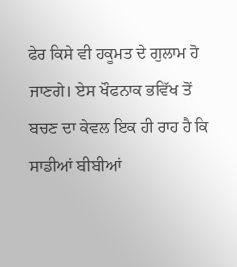ਫੇਰ ਕਿਸੇ ਵੀ ਹਕੂਮਤ ਦੇ ਗੁਲਾਮ ਹੋ ਜਾਣਗੇ। ਏਸ ਖੌਫਨਾਕ ਭਵਿੱਖ ਤੋਂ ਬਚਣ ਦਾ ਕੇਵਲ ਇਕ ਹੀ ਰਾਹ ਹੈ ਕਿ ਸਾਡੀਆਂ ਬੀਬੀਆਂ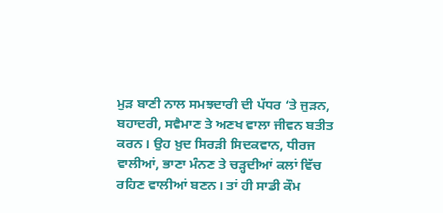ਮੁੜ ਬਾਣੀ ਨਾਲ ਸਮਝਦਾਰੀ ਦੀ ਪੱਧਰ ‘ਤੇ ਜੁੜਨ, ਬਹਾਦਰੀ, ਸਵੈਮਾਣ ਤੇ ਅਣਖ ਵਾਲਾ ਜੀਵਨ ਬਤੀਤ ਕਰਨ। ਉਹ ਖ਼ੁਦ ਸਿਰੜੀ ਸਿਦਕਵਾਨ, ਧੀਰਜ ਵਾਲੀਆਂ, ਭਾਣਾ ਮੰਨਣ ਤੇ ਚੜ੍ਹਦੀਆਂ ਕਲਾਂ ਵਿੱਚ ਰਹਿਣ ਵਾਲੀਆਂ ਬਣਨ। ਤਾਂ ਹੀ ਸਾਡੀ ਕੌਮ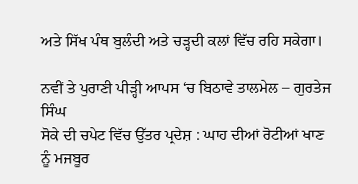ਅਤੇ ਸਿੱਖ ਪੰਥ ਬੁਲੰਦੀ ਅਤੇ ਚੜ੍ਹਦੀ ਕਲਾਂ ਵਿੱਚ ਰਹਿ ਸਕੇਗਾ।

ਨਵੀਂ ਤੇ ਪੁਰਾਣੀ ਪੀੜ੍ਹੀ ਆਪਸ ‘ਚ ਬਿਠਾਵੇ ਤਾਲਮੇਲ – ਗੁਰਤੇਜ ਸਿੰਘ
ਸੋਕੇ ਦੀ ਚਪੇਟ ਵਿੱਚ ਉੱਤਰ ਪ੍ਰਦੇਸ਼ : ਘਾਹ ਦੀਆਂ ਰੋਟੀਆਂ ਖਾਣ ਨੂੰ ਮਜਬੂਰ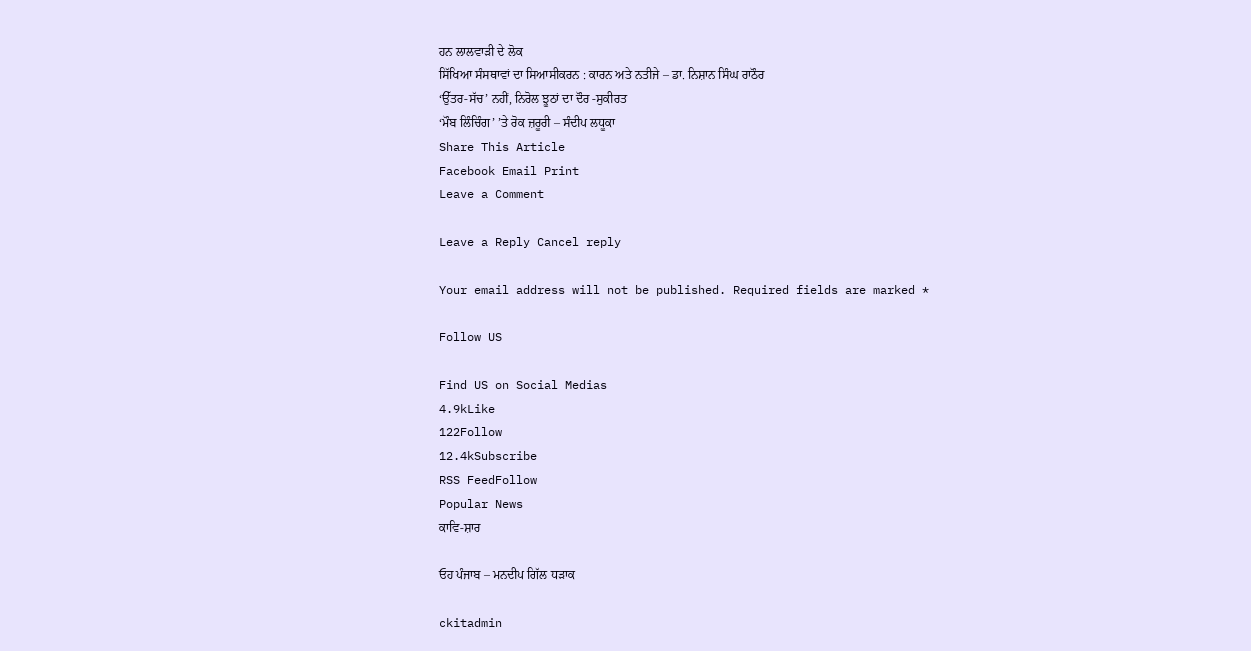ਹਨ ਲਾਲਵਾੜੀ ਦੇ ਲੋਕ
ਸਿੱਖਿਆ ਸੰਸਥਾਵਾਂ ਦਾ ਸਿਆਸੀਕਰਨ : ਕਾਰਨ ਅਤੇ ਨਤੀਜੇ – ਡਾ. ਨਿਸ਼ਾਨ ਸਿੰਘ ਰਾਠੌਰ
‘ਉੱਤਰ-ਸੱਚ’ ਨਹੀਂ, ਨਿਰੋਲ ਝੂਠਾਂ ਦਾ ਦੌਰ -ਸੁਕੀਰਤ
‘ਮੌਬ ਲਿੰਚਿੰਗ’ ’ਤੇ ਰੋਕ ਜ਼ਰੂਰੀ – ਸੰਦੀਪ ਲਧੂਕਾ
Share This Article
Facebook Email Print
Leave a Comment

Leave a Reply Cancel reply

Your email address will not be published. Required fields are marked *

Follow US

Find US on Social Medias
4.9kLike
122Follow
12.4kSubscribe
RSS FeedFollow
Popular News
ਕਾਵਿ-ਸ਼ਾਰ

ਓਹ ਪੰਜਾਬ – ਮਨਦੀਪ ਗਿੱਲ ਧੜਾਕ

ckitadmin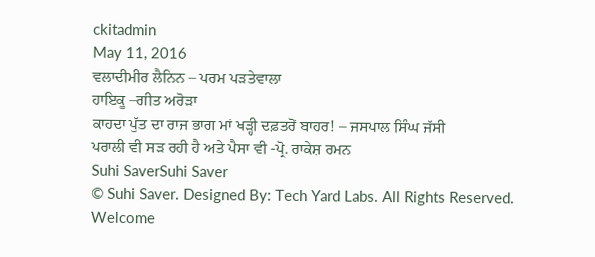ckitadmin
May 11, 2016
ਵਲਾਦੀਮੀਰ ਲੈਨਿਨ – ਪਰਮ ਪੜਤੇਵਾਲਾ
ਹਾਇਕੂ –ਗੀਤ ਅਰੋੜਾ
ਕਾਹਦਾ ਪੁੱਤ ਦਾ ਰਾਜ ਭਾਗ ਮਾਂ ਖੜ੍ਹੀ ਦਫ਼ਤਰੋਂ ਬਾਹਰ! – ਜਸਪਾਲ ਸਿੰਘ ਜੱਸੀ
ਪਰਾਲੀ ਵੀ ਸੜ ਰਹੀ ਹੈ ਅਤੇ ਪੈਸਾ ਵੀ -ਪ੍ਰੋ. ਰਾਕੇਸ਼ ਰਮਨ
Suhi SaverSuhi Saver
© Suhi Saver. Designed By: Tech Yard Labs. All Rights Reserved.
Welcome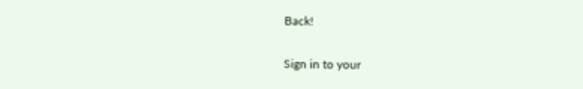Back!

Sign in to your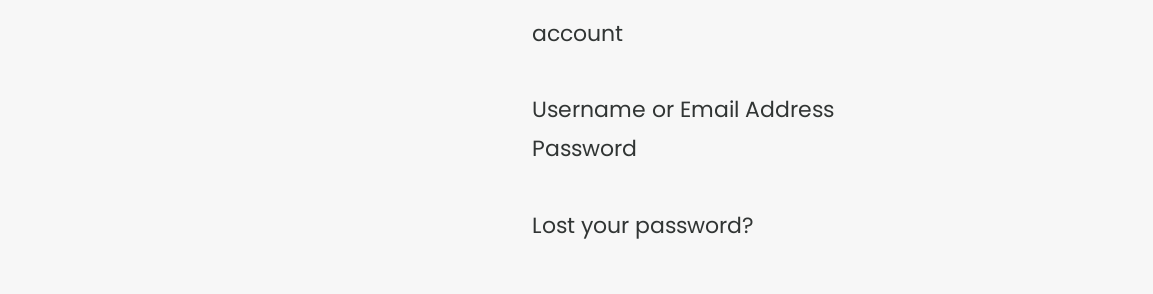account

Username or Email Address
Password

Lost your password?